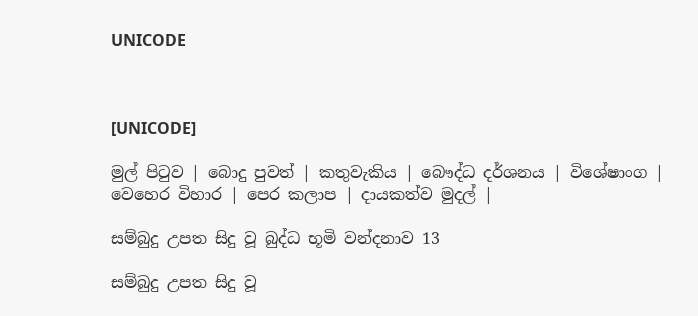UNICODE



[UNICODE]

මුල් පිටුව | බොදු පුවත් | කතුවැකිය | බෞද්ධ දර්ශනය | විශේෂාංග | වෙහෙර විහාර | පෙර කලාප | දායකත්ව මුදල් |

සම්බුදු උපත සිදු වූ බුද්ධ භූමි වන්දනාව 13

සම්බුදු උපත සිදු වූ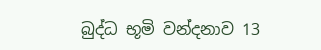බුද්ධ භූමි වන්දනාව 13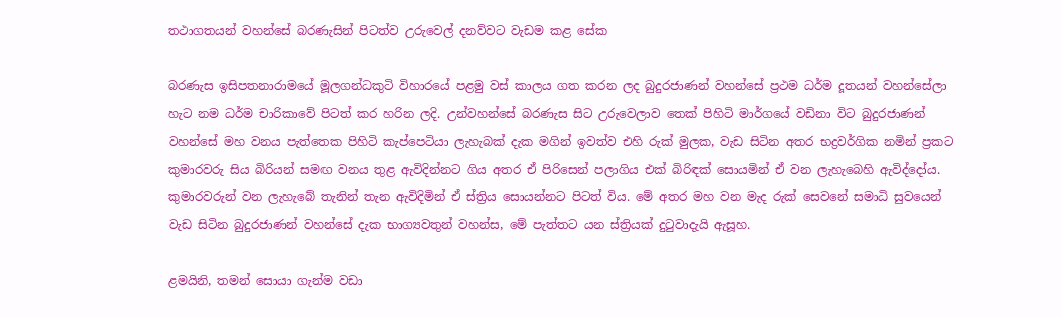තථාගතයන් වහන්සේ බරණැසින් පිටත්ව උරුවෙල් දනව්වට වැඩම කළ සේක

බරණැස ඉසිපතනාරාමයේ මූලගන්ධකුටි විහාරයේ පළමු වස් කාලය ගත කරන ලද බුදුරජාණන් වහන්සේ ප්‍රථම ධර්ම දූතයන් වහන්සේලා හැට නම ධර්ම චාරිකාවේ පිටත් කර හරින ලදි. උන්වහන්සේ බරණැස සිට උරුවෙලාව තෙක් පිහිටි මාර්ගයේ වඩිනා විට බුදුරජාණන් වහන්සේ මහ වනය පැත්තෙක පිහිටි කැප්පෙටියා ලැහැබක් දැක මගින් ඉවත්ව එහි රුක් මුලක, වැඩ සිටින අතර භද්‍රවර්ගික නමින් ප්‍රකට කුමාරවරු සිය බිරියන් සමඟ වනය තුළ ඇවිදින්නට ගිය අතර ඒ පිරිසෙන් පලාගිය එක් බිරිඳක් සොයමින් ඒ වන ලැහැබෙහි ඇවිද්දෝය. කුමාරවරුන් වන ලැහැබේ තැනින් තැන ඇවිදිමින් ඒ ස්ත්‍රිය සොයන්නට පිටත් විය. මේ අතර මහ වන මැද රුක් සෙවනේ සමාධි සුවයෙන් වැඩ සිටින බුදුරජාණන් වහන්සේ දැක භාග්‍යවතුන් වහන්ස, මේ පැත්තට යන ස්ත්‍රියක් දුටුවාදැයි ඇසූහ.

ළමයිනි, තමන් සොයා ගැන්ම වඩා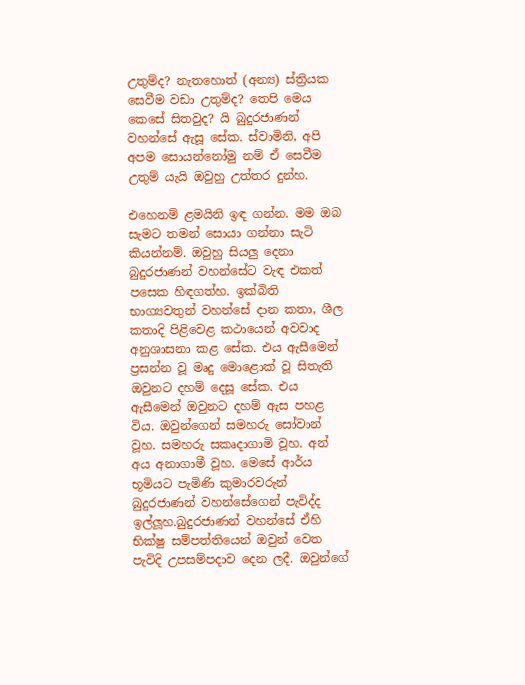උතුම්ද? නැතහොත් (අන්‍ය) ස්ත්‍රියක සෙවීම වඩා උතුම්ද? තෙපි මෙය කෙසේ සිතවුද? යි බුදුරජාණන් වහන්සේ ඇසූ සේක. ස්වාමිනි, අපි අපම සොයන්නෝමු නම් ඒ සෙවීම උතුම් යැයි ඔවුහු උත්තර දුන්හ.

එහෙනම් ළමයිනි ඉඳ ගන්න. මම ඔබ සැමට තමන් සොයා ගන්නා සැටි කියන්නම්. ඔවුහු සියලු දෙනා බුදුරජාණන් වහන්සේට වැඳ එකත් පසෙක හිඳගත්හ. ඉක්බිති භාග්‍යවතුන් වහන්සේ දාන කතා, ශීල කතාදි පිළිවෙළ කථායෙන් අවවාද අනුශාසනා කළ සේක. එය ඇසීමෙන් ප්‍රසන්න වූ මෘදු මොළොක් වූ සිතැති ඔවුනට දහම් දෙසූ සේක. එය ඇසීමෙන් ඔවුනට දහම් ඇස පහළ විය. ඔවුන්ගෙන් සමහරු සෝවාන් වූහ. සමහරු සකෘදාගාමි වූහ. අන් අය අනාගාමී වූහ. මෙසේ ආර්ය භූමියට පැමිණි කුමාරවරුන් බුදුරජාණන් වහන්සේගෙන් පැවිද්ද ඉල්ලූහ.බුදුරජාණන් වහන්සේ ඒහි භික්ෂු සම්පත්තියෙන් ඔවුන් වෙත පැවිදි උපසම්පදාව දෙන ලදී. ඔවුන්ගේ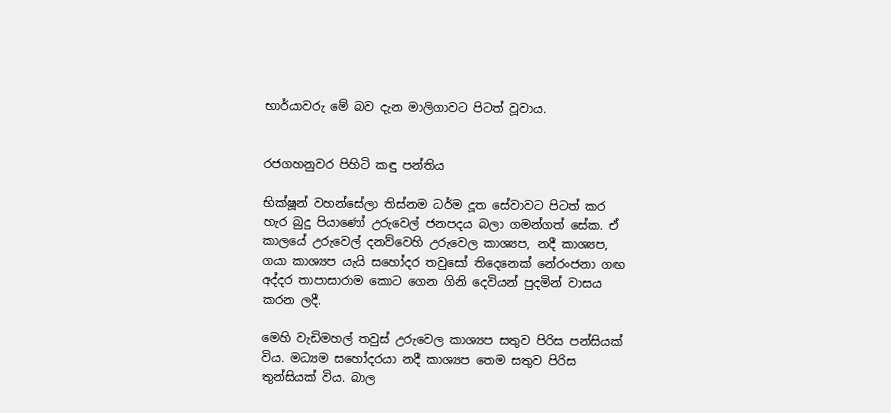භාර්යාවරු මේ බව දැන මාලිගාවට පිටත් වූවාය.


රජගහනුවර පිහිටි කඳු පන්තිය

භික්ෂූන් වහන්සේලා තිස්නම ධර්ම දූත සේවාවට පිටත් කර හැර බුදු පියාණෝ උරුවෙල් ජනපදය බලා ගමන්ගත් සේක. ඒ කාලයේ උරුවෙල් දනව්වෙහි උරුවෙල කාශ්‍යප, නදී කාශ්‍යප, ගයා කාශ්‍යප යැයි සහෝදර තවුසෝ තිදෙනෙක් නේරංජනා ගඟ අද්දර තාපාසාරාම කොට ගෙන ගිනි දෙවියන් පුදමින් වාසය කරන ලදී.

මෙහි වැඩිමහල් තවුස් උරුවෙල කාශ්‍යප සතුව පිරිස පන්සියක් විය. මධ්‍යම සහෝදරයා නදී කාශ්‍යප තෙම සතුව පිරිස තුන්සියක් විය. බාල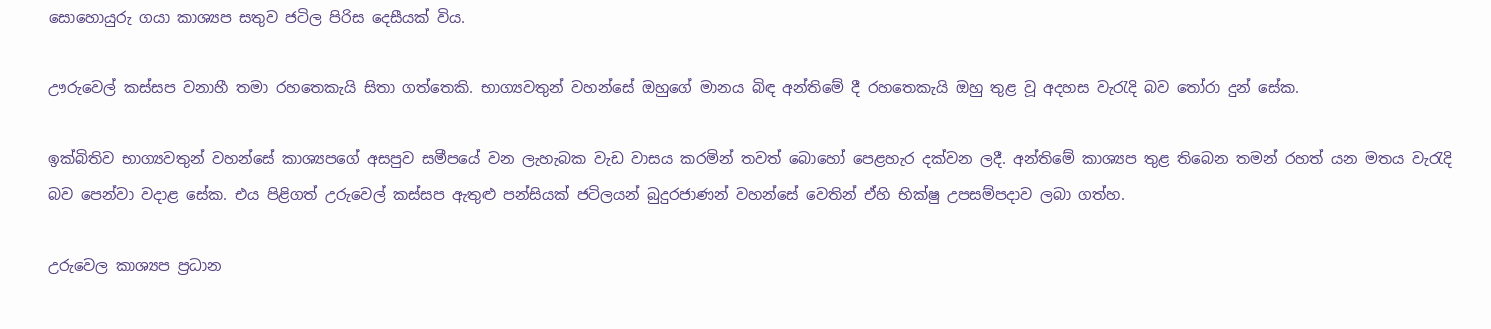සොහොයුරු ගයා කාශ්‍යප සතුව ජටිල පිරිස දෙසීයක් විය.

ඌරුවෙල් කස්සප වනාහී තමා රහතෙකැයි සිතා ගත්තෙකි. භාග්‍යවතුන් වහන්සේ ඔහුගේ මානය බිඳ අන්තිමේ දී රහතෙකැයි ඔහු තුළ වූ අදහස වැරැදි බව තෝරා දුන් සේක.

ඉක්බිතිව භාග්‍යවතුන් වහන්සේ කාශ්‍යපගේ අසපුව සමීපයේ වන ලැහැබක වැඩ වාසය කරමින් තවත් බොහෝ පෙළහැර දක්වන ලදී. අන්තිමේ කාශ්‍යප තුළ තිබෙන තමන් රහත් යන මතය වැරැදි බව පෙන්වා වදාළ සේක. එය පිළිගත් උරුවෙල් කස්සප ඇතුළු පන්සියක් ජටිලයන් බුදුරජාණන් වහන්සේ වෙතින් ඒහි භික්ෂු උපසම්පදාව ලබා ගත්හ.

උරුවෙල කාශ්‍යප ප්‍රධාන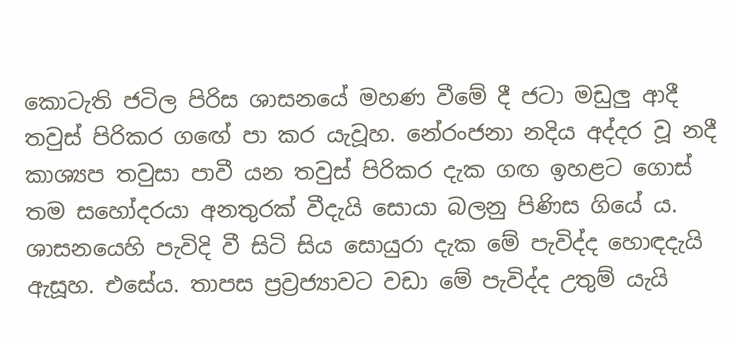කොටැති ජටිල පිරිස ශාසනයේ මහණ වීමේ දී ජටා මඩුලු ආදී තවුස් පිරිකර ගඟේ පා කර යැවූහ. නේරංජනා නදිය අද්දර වූ නදී කාශ්‍යප තවුසා පාවී යන තවුස් පිරිකර දැක ගඟ ඉහළට ගොස් තම සහෝදරයා අනතුරක් වීදැයි සොයා බලනු පිණිස ගියේ ය. ශාසනයෙහි පැවිදි වී සිටි සිය සොයුරා දැක මේ පැවිද්ද හොඳදැයි ඇසූහ. එසේය. තාපස ප්‍රව්‍රජ්‍යාවට වඩා මේ පැවිද්ද උතුම් යැයි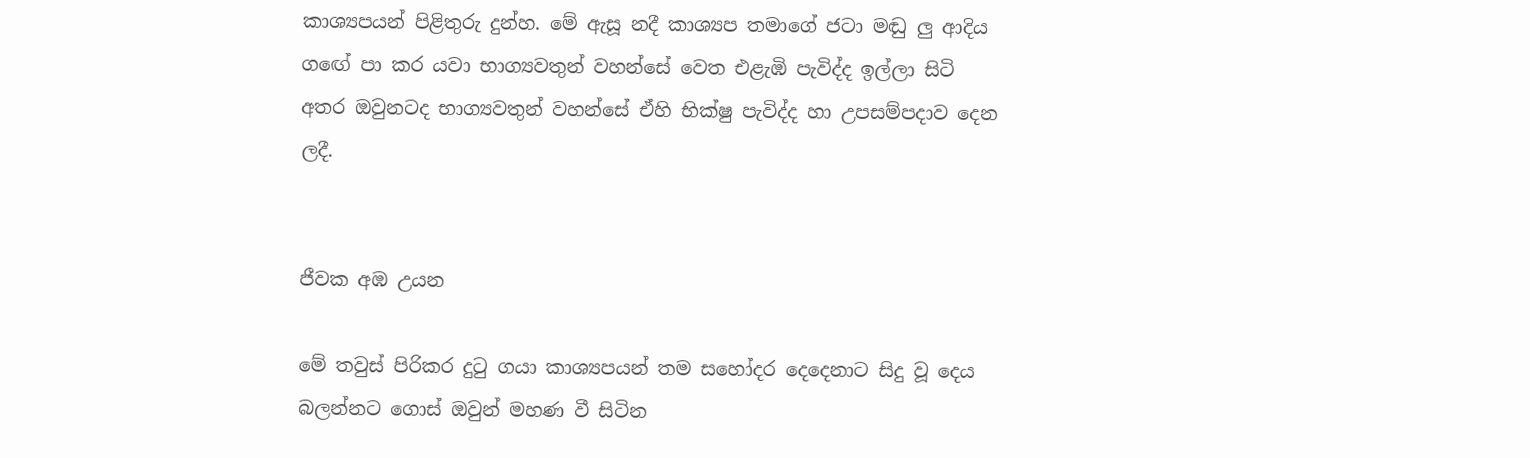කාශ්‍යපයන් පිළිතුරු දුන්හ. මේ ඇසූ නදී කාශ්‍යප තමාගේ ජටා මඬු ලු ආදිය ගඟේ පා කර යවා භාග්‍යවතුන් වහන්සේ වෙත එළැඹි පැවිද්ද ඉල්ලා සිටි අතර ඔවුනටද භාග්‍යවතුන් වහන්සේ ඒහි භික්ෂු පැවිද්ද හා උපසම්පදාව දෙන ලදී.


ජීවක අඹ උයන

මේ තවුස් පිරිකර දුටු ගයා කාශ්‍යපයන් තම සහෝදර දෙදෙනාට සිදු වූ දෙය බලන්නට ගොස් ඔවුන් මහණ වී සිටින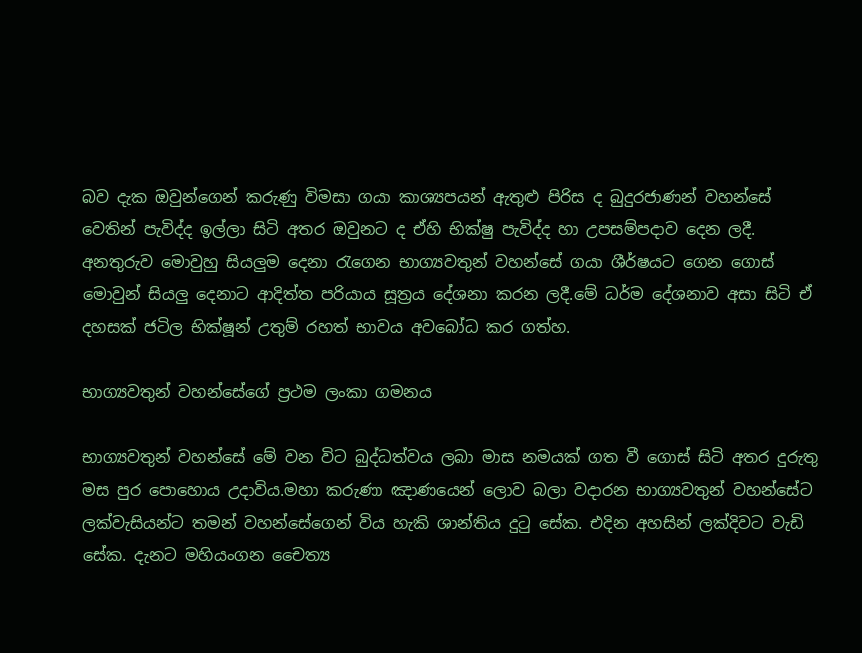බව දැක ඔවුන්ගෙන් කරුණු විමසා ගයා කාශ්‍යපයන් ඇතුළු පිරිස ද බුදුරජාණන් වහන්සේ වෙතින් පැවිද්ද ඉල්ලා සිටි අතර ඔවුනට ද ඒහි භික්ෂු පැවිද්ද හා උපසම්පදාව දෙන ලදී. අනතුරුව මොවුහු සියලුම දෙනා රැගෙන භාග්‍යවතුන් වහන්සේ ගයා ශීර්ෂයට ගෙන ගොස් මොවුන් සියලු දෙනාට ආදිත්ත පරියාය සූත්‍රය දේශනා කරන ලදී.මේ ධර්ම දේශනාව අසා සිටි ඒ දහසක් ජටිල භික්ෂූන් උතුම් රහත් භාවය අවබෝධ කර ගත්හ.

භාග්‍යවතුන් වහන්සේගේ ප්‍රථම ලංකා ගමනය

භාග්‍යවතුන් වහන්සේ මේ වන විට බුද්ධත්වය ලබා මාස නමයක් ගත වී ගොස් සිටි අතර දුරුතු මස පුර පොහොය උදාවිය.මහා කරුණා ඤාණයෙන් ලොව බලා වදාරන භාග්‍යවතුන් වහන්සේට ලක්වැසියන්ට තමන් වහන්සේගෙන් විය හැකි ශාන්තිය දුටු සේක. එදින අහසින් ලක්දිවට වැඩි සේක. දැනට මහියංගන චෛත්‍ය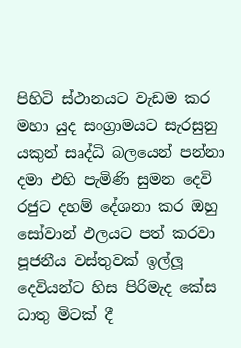පිහිටි ස්ථානයට වැඩම කර මහා යුද සංග්‍රාමයට සැරසුනු යකුන් සෘද්ධි බලයෙන් පන්නා දමා එහි පැමිණි සුමන දෙවි රජුට දහම් දේශනා කර ඔහු සෝවාන් ඵලයට පත් කරවා පූජනීය වස්තුවක් ඉල්ලූ දෙවියන්ට හිස පිරිමැද කේස ධාතු මිටක් දී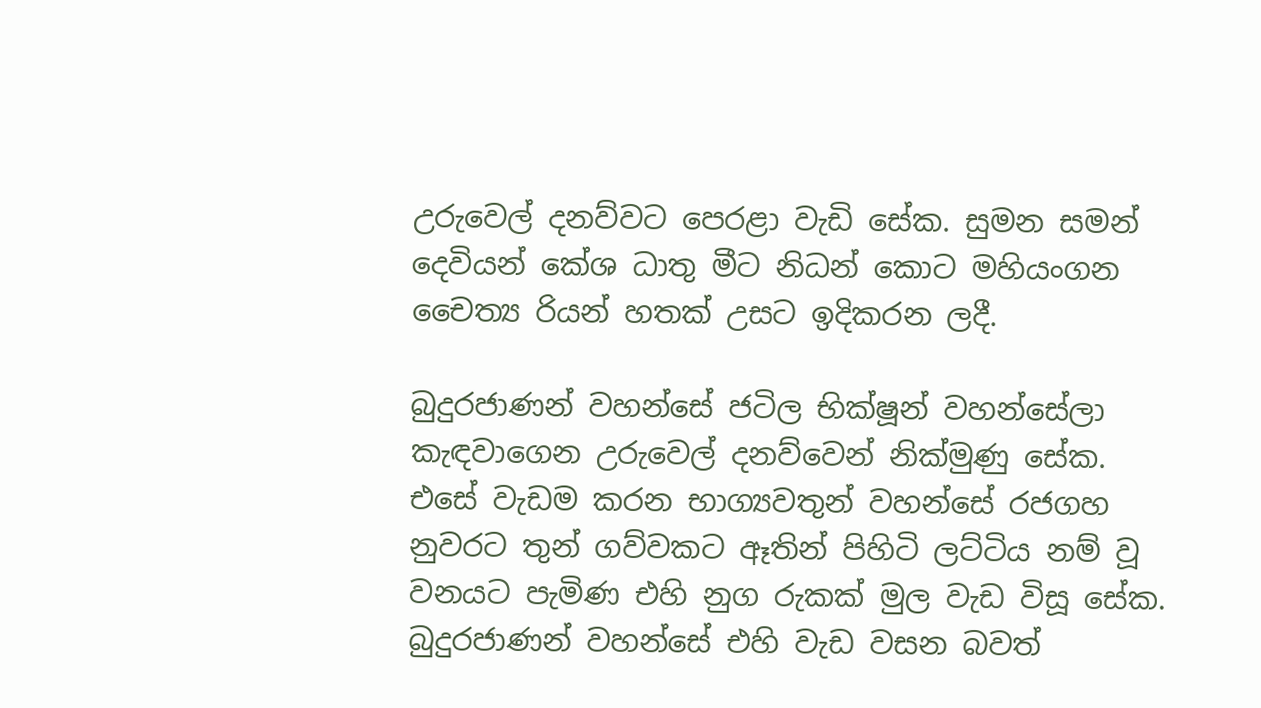උරුවෙල් දනව්වට පෙරළා වැඩි සේක. සුමන සමන් දෙවියන් කේශ ධාතු මීට නිධන් කොට මහියංගන චෛත්‍ය රියන් හතක් උසට ඉදිකරන ලදී.

බුදුරජාණන් වහන්සේ ජටිල භික්ෂූන් වහන්සේලා කැඳවාගෙන උරුවෙල් දනව්වෙන් නික්මුණු සේක. එසේ වැඩම කරන භාග්‍යවතුන් වහන්සේ රජගහ නුවරට තුන් ගව්වකට ඈතින් පිහිටි ලට්ටිය නම් වූ වනයට පැමිණ එහි නුග රුකක් මුල වැඩ විසූ සේක. බුදුරජාණන් වහන්සේ එහි වැඩ වසන බවත්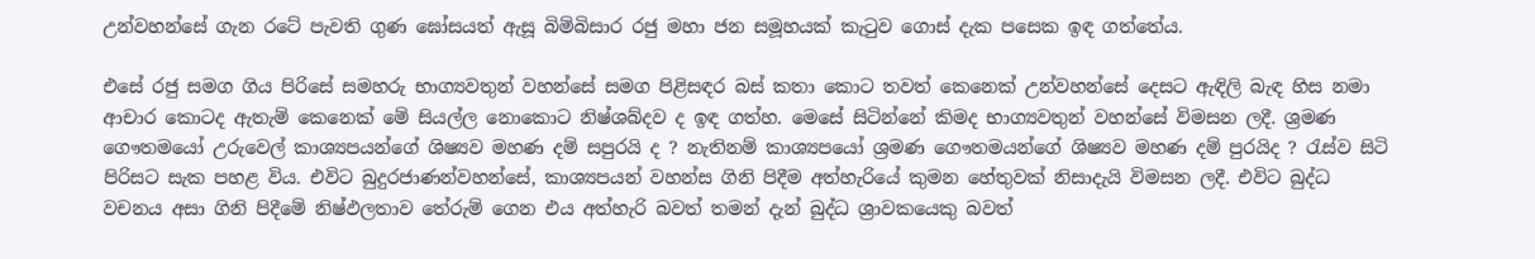උන්වහන්සේ ගැන රටේ පැවති ගුණ ඝෝසයත් ඇසූ බිම්බිසාර රජු මහා ජන සමූහයක් කැටුව ගොස් දැක පසෙක ඉඳ ගත්තේය.

එසේ රජු සමග ගිය පිරිසේ සමහරු භාග්‍යවතුන් වහන්සේ සමග පිළිසඳර බස් කතා කොට තවත් කෙනෙක් උන්වහන්සේ දෙසට ඇඳිලි බැඳ හිස නමා ආචාර කොටද ඇතැම් කෙනෙක් මේ සියල්ල නොකොට නිෂ්ශබ්දව ද ඉඳ ගත්හ. මෙසේ සිටින්නේ කිමද භාග්‍යවතුන් වහන්සේ විමසන ලදී. ශ්‍රමණ ගෞතමයෝ උරුවෙල් කාශ්‍යපයන්ගේ ශිෂ්‍යව මහණ දම් සපුරයි ද ? නැතිනම් කාශ්‍යපයෝ ශ්‍රමණ ගෞතමයන්ගේ ශිෂ්‍යව මහණ දම් පුරයිද ? රැස්ව සිටි පිරිසට සැක පහළ විය. එවිට බුදුරජාණන්වහන්සේ, කාශ්‍යපයන් වහන්ස ගිනි පිදීම අත්හැරියේ කුමන හේතුවක් නිසාදැයි විමසන ලදී. එවිට බුද්ධ වචනය අසා ගිනි පිදීමේ නිෂ්ඵලතාව තේරුම් ගෙන එය අත්හැරි බවත් තමන් දැන් බුද්ධ ශ්‍රාවකයෙකු බවත්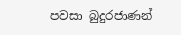පවසා බුදුරජාණන්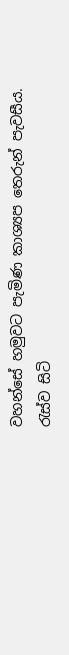වහන්සේ හමුවට පැමිණ කාශ්‍යප තෙරුන් පැවසීය. රැස්ව සිටි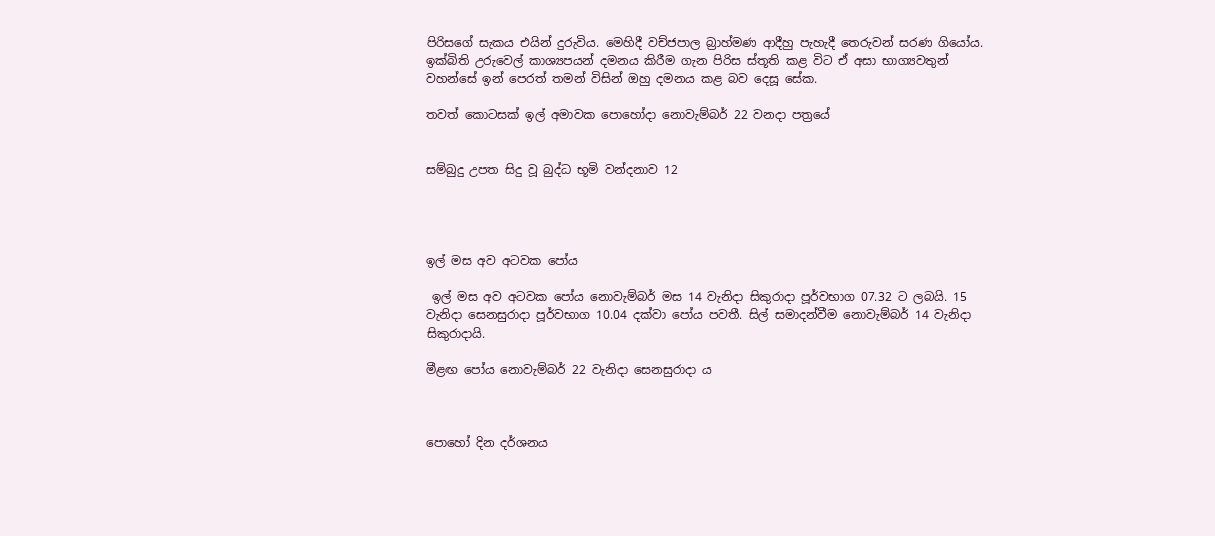පිරිසගේ සැකය එයින් දුරුවිය. මෙහිදී වච්ජපාල බ්‍රාහ්මණ ආදීහු පැහැදී තෙරුවන් සරණ ගියෝය. ඉක්බිති උරුවෙල් කාශ්‍යපයන් දමනය කිරීම ගැන පිරිස ස්තූති කළ විට ඒ අසා භාග්‍යවතුන් වහන්සේ ඉන් පෙරත් තමන් විසින් ඔහු දමනය කළ බව දෙසූ සේක.

තවත් කොටසක් ඉල් අමාවක පොහෝදා නොවැම්බර් 22 වනදා පත්‍රයේ


සම්බුදු උපත සිදු වූ බුද්ධ භූමි වන්දනාව 12




ඉල් මස අව අටවක පෝය

 ඉල් මස අව අටවක පෝය නොවැම්බර් මස 14 වැනිදා සිකුරාදා පූර්වභාග 07.32 ට ලබයි. 15 වැනිදා සෙනසුරාදා පූර්වභාග 10.04 දක්වා පෝය පවතී. සිල් සමාදන්වීම නොවැම්බර් 14 වැනිදා සිකුරාදායි.

මීළඟ පෝය නොවැම්බර් 22 වැනිදා සෙනසුරාදා ය



පොහෝ දින දර්ශනය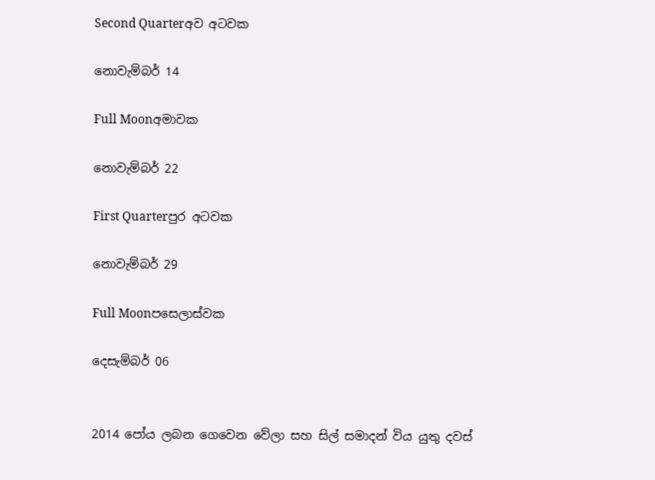Second Quarterඅව අටවක

නොවැම්බර් 14

Full Moonඅමාවක

නොවැම්බර් 22

First Quarterපුර අටවක

නොවැම්බර් 29

Full Moonපසෙලාස්වක

දෙසැම්බර් 06


2014 පෝය ලබන ගෙවෙන වේලා සහ සිල් සමාදන් විය යුතු දවස්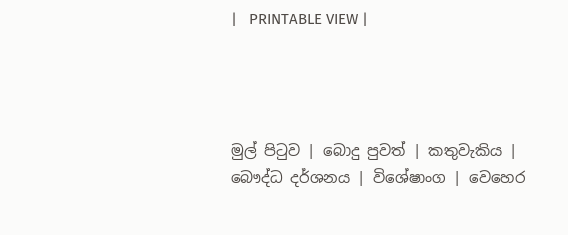|   PRINTABLE VIEW |




මුල් පිටුව | බොදු පුවත් | කතුවැකිය | බෞද්ධ දර්ශනය | විශේෂාංග | වෙහෙර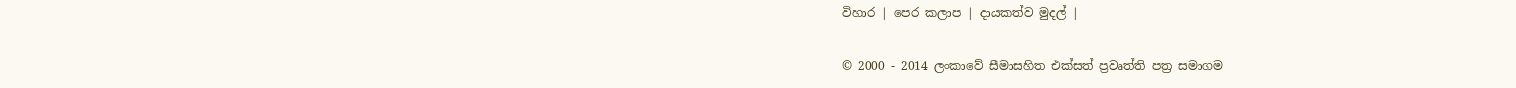විහාර | පෙර කලාප | දායකත්ව මුදල් |

© 2000 - 2014 ලංකාවේ සීමාසහිත එක්සත් ප්‍රවෘත්ති පත්‍ර සමාගම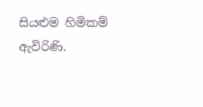සියළුම හිමිකම් ඇවිරිණි.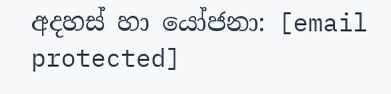අදහස් හා යෝජනා: [email protected]